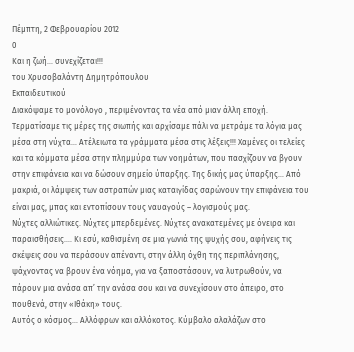Πέμπτη, 2 Φεβρουαρίου 2012
0
Και η ζωή... συνεχίζεται!!!
του Χρυσοβαλάντη Δημητρόπουλου
Εκπαιδευτικού
Διακόψαμε το μονόλογο , περιμένοντας τα νέα από μιαν άλλη εποχή. Τερματίσαμε τις μέρες της σιωπής και αρχίσαμε πάλι να μετράμε τα λόγια μας μέσα στη νύχτα… Ατέλειωτα τα γράμματα μέσα στις λέξεις!!! Χαμένες οι τελείες και τα κόμματα μέσα στην πλημμύρα των νοημάτων, που πασχίζουν να βγουν στην επιφάνεια και να δώσουν σημείο ύπαρξης. Της δικής μας ύπαρξης… Από μακριά, οι λάμψεις των αστραπών μιας καταιγίδας σαρώνουν την επιφάνεια του είναι μας, μπας και εντοπίσουν τους ναυαγούς – λογισμούς μας.
Νύχτες αλλιώτικες. Νύχτες μπερδεμένες. Νύχτες ανακατεμένες με όνειρα και παραισθήσεις…. Κι εσύ, καθισμένη σε μια γωνιά της ψυχής σου, αφήνεις τις σκέψεις σου να περάσουν απέναντι, στην άλλη όχθη της περιπλάνησης, ψάχνοντας να βρουν ένα νόημα, για να ξαποστάσουν, να λυτρωθούν, να πάρουν μια ανάσα απ’ την ανάσα σου και να συνεχίσουν στο άπειρο, στο πουθενά, στην «Ιθάκη» τους.
Αυτός ο κόσμος… Αλλόφρων και αλλόκοτος. Κύμβαλο αλαλάζων στο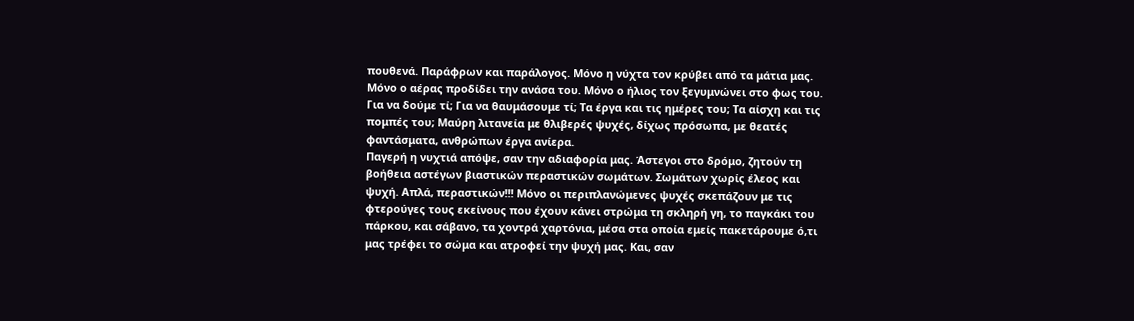πουθενά. Παράφρων και παράλογος. Μόνο η νύχτα τον κρύβει από τα μάτια μας. Μόνο ο αέρας προδίδει την ανάσα του. Μόνο ο ήλιος τον ξεγυμνώνει στο φως του. Για να δούμε τί; Για να θαυμάσουμε τί; Τα έργα και τις ημέρες του; Τα αίσχη και τις πομπές του; Μαύρη λιτανεία με θλιβερές ψυχές, δίχως πρόσωπα, με θεατές φαντάσματα, ανθρώπων έργα ανίερα.
Παγερή η νυχτιά απόψε, σαν την αδιαφορία μας. Άστεγοι στο δρόμο, ζητούν τη βοήθεια αστέγων βιαστικών περαστικών σωμάτων. Σωμάτων χωρίς έλεος και ψυχή. Απλά, περαστικών!!! Μόνο οι περιπλανώμενες ψυχές σκεπάζουν με τις φτερούγες τους εκείνους που έχουν κάνει στρώμα τη σκληρή γη, το παγκάκι του πάρκου, και σάβανο, τα χοντρά χαρτόνια, μέσα στα οποία εμείς πακετάρουμε ό,τι μας τρέφει το σώμα και ατροφεί την ψυχή μας. Και, σαν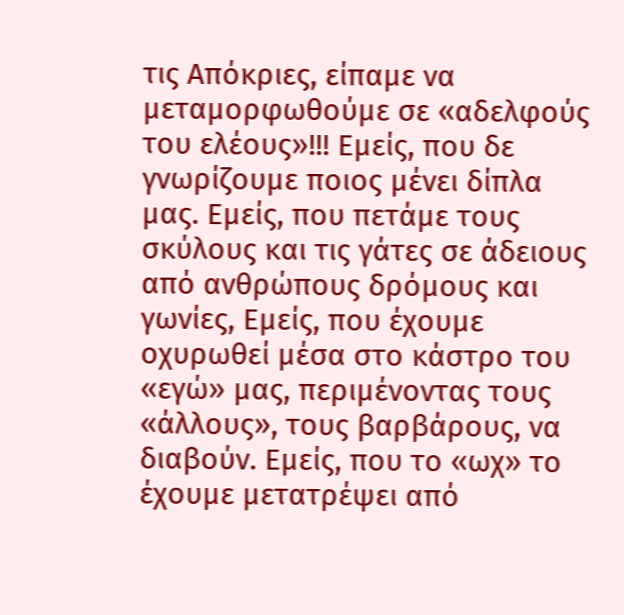τις Απόκριες, είπαμε να μεταμορφωθούμε σε «αδελφούς του ελέους»!!! Εμείς, που δε γνωρίζουμε ποιος μένει δίπλα μας. Εμείς, που πετάμε τους σκύλους και τις γάτες σε άδειους από ανθρώπους δρόμους και γωνίες, Εμείς, που έχουμε οχυρωθεί μέσα στο κάστρο του «εγώ» μας, περιμένοντας τους «άλλους», τους βαρβάρους, να διαβούν. Εμείς, που το «ωχ» το έχουμε μετατρέψει από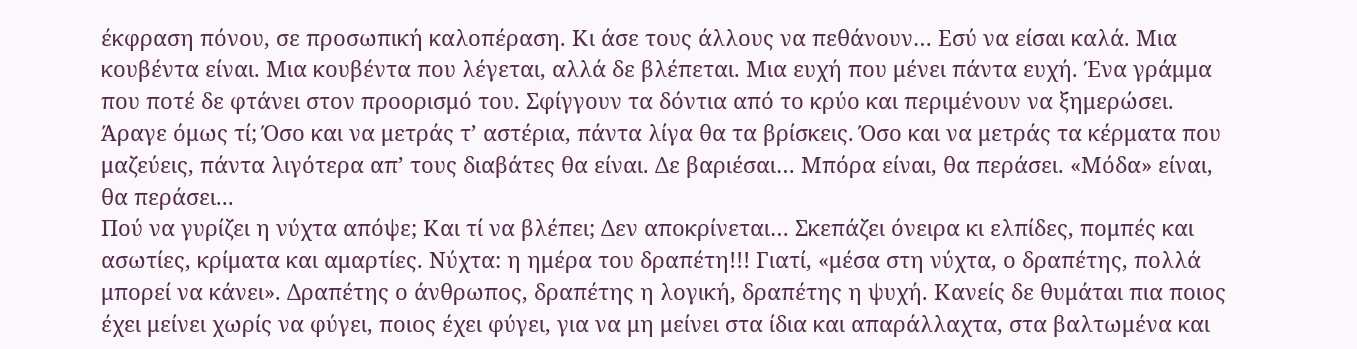έκφραση πόνου, σε προσωπική καλοπέραση. Κι άσε τους άλλους να πεθάνουν… Εσύ να είσαι καλά. Μια κουβέντα είναι. Μια κουβέντα που λέγεται, αλλά δε βλέπεται. Μια ευχή που μένει πάντα ευχή. Ένα γράμμα που ποτέ δε φτάνει στον προορισμό του. Σφίγγουν τα δόντια από το κρύο και περιμένουν να ξημερώσει. Άραγε όμως τί; Όσο και να μετράς τ’ αστέρια, πάντα λίγα θα τα βρίσκεις. Όσο και να μετράς τα κέρματα που μαζεύεις, πάντα λιγότερα απ’ τους διαβάτες θα είναι. Δε βαριέσαι… Μπόρα είναι, θα περάσει. «Μόδα» είναι, θα περάσει...
Πού να γυρίζει η νύχτα απόψε; Και τί να βλέπει; Δεν αποκρίνεται… Σκεπάζει όνειρα κι ελπίδες, πομπές και ασωτίες, κρίματα και αμαρτίες. Νύχτα: η ημέρα του δραπέτη!!! Γιατί, «μέσα στη νύχτα, ο δραπέτης, πολλά μπορεί να κάνει». Δραπέτης ο άνθρωπος, δραπέτης η λογική, δραπέτης η ψυχή. Κανείς δε θυμάται πια ποιος έχει μείνει χωρίς να φύγει, ποιος έχει φύγει, για να μη μείνει στα ίδια και απαράλλαχτα, στα βαλτωμένα και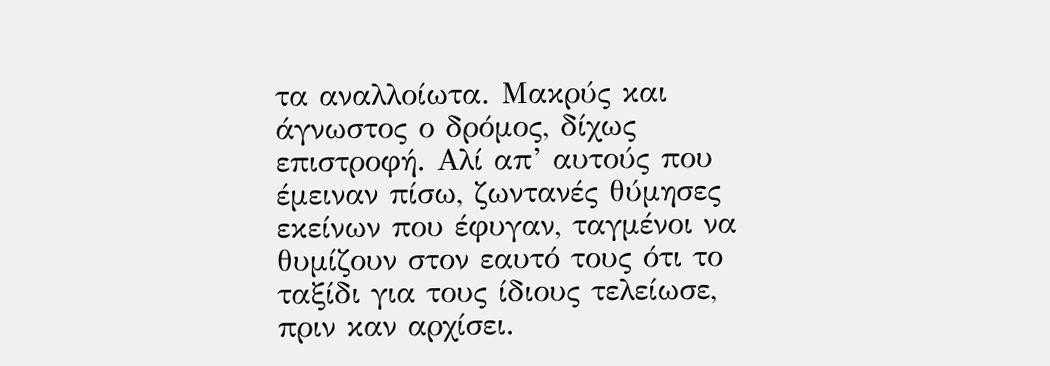τα αναλλοίωτα. Μακρύς και άγνωστος ο δρόμος, δίχως επιστροφή. Αλί απ’ αυτούς που έμειναν πίσω, ζωντανές θύμησες εκείνων που έφυγαν, ταγμένοι να θυμίζουν στον εαυτό τους ότι το ταξίδι για τους ίδιους τελείωσε, πριν καν αρχίσει.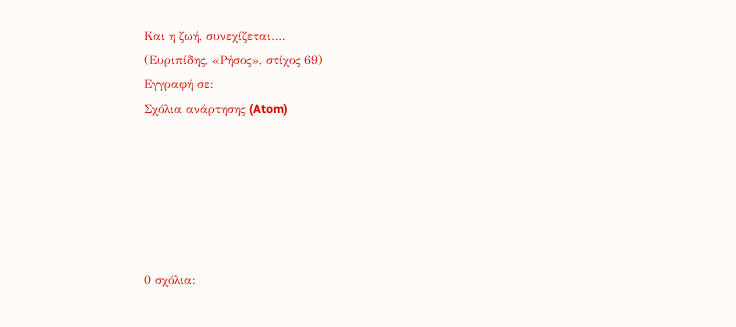Και η ζωή, συνεχίζεται….
(Ευριπίδης, «Ρήσος», στίχος 69)
Εγγραφή σε:
Σχόλια ανάρτησης (Atom)






0 σχόλια: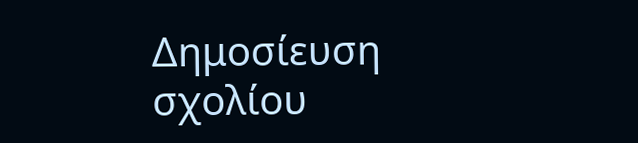Δημοσίευση σχολίου